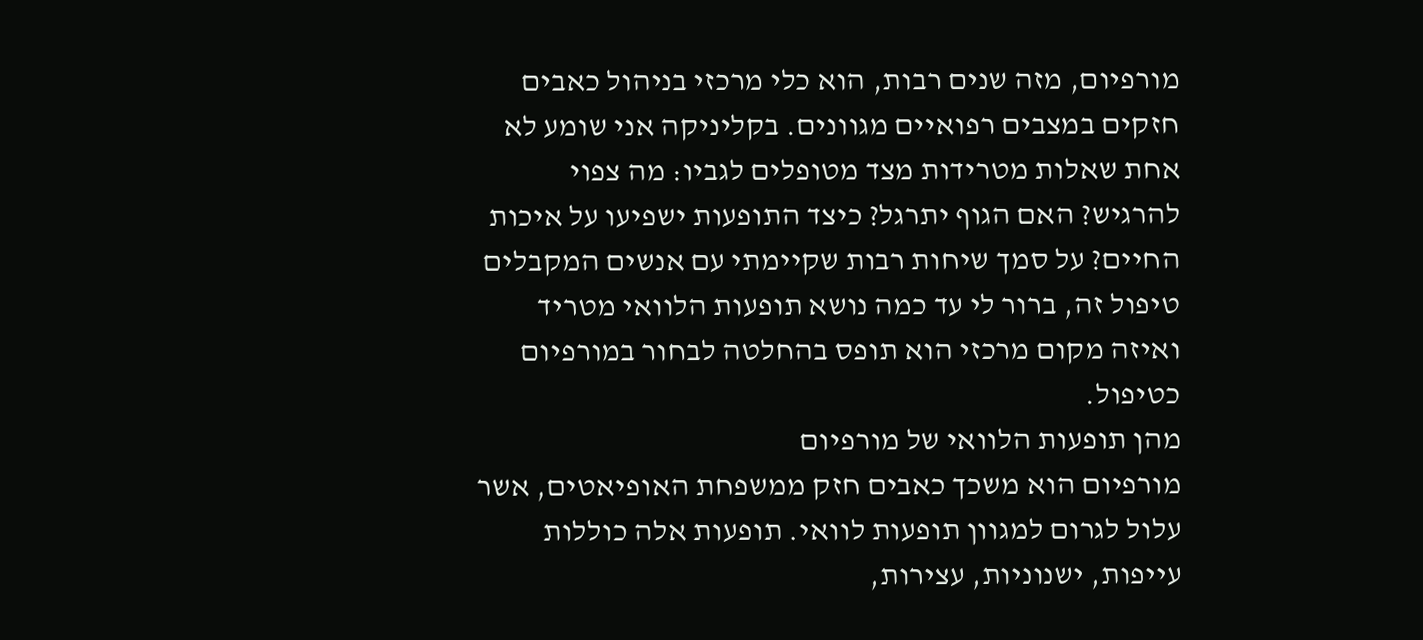מורפיום, מזה שנים רבות, הוא כלי מרכזי בניהול כאבים חזקים במצבים רפואיים מגוונים. בקליניקה אני שומע לא אחת שאלות מטרידות מצד מטופלים לגביו: מה צפוי להרגיש? האם הגוף יתרגל? כיצד התופעות ישפיעו על איכות החיים? על סמך שיחות רבות שקיימתי עם אנשים המקבלים טיפול זה, ברור לי עד כמה נושא תופעות הלוואי מטריד ואיזה מקום מרכזי הוא תופס בהחלטה לבחור במורפיום כטיפול.
מהן תופעות הלוואי של מורפיום
מורפיום הוא משכך כאבים חזק ממשפחת האופיאטים, אשר עלול לגרום למגוון תופעות לוואי. תופעות אלה כוללות עייפות, ישנוניות, עצירות,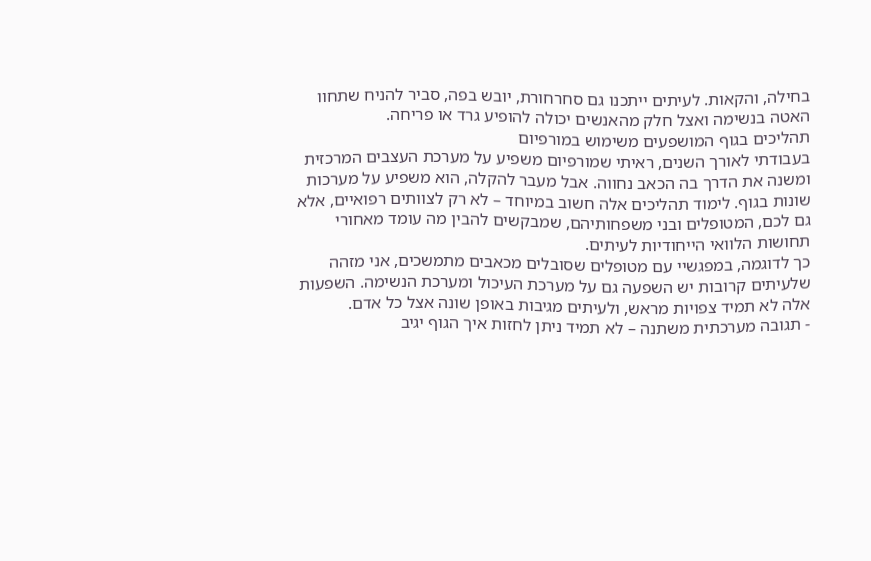בחילה, והקאות. לעיתים ייתכנו גם סחרחורת, יובש בפה, סביר להניח שתחוו האטה בנשימה ואצל חלק מהאנשים יכולה להופיע גרד או פריחה.
תהליכים בגוף המושפעים משימוש במורפיום
בעבודתי לאורך השנים, ראיתי שמורפיום משפיע על מערכת העצבים המרכזית ומשנה את הדרך בה הכאב נחווה. אבל מעבר להקלה, הוא משפיע על מערכות שונות בגוף. לימוד תהליכים אלה חשוב במיוחד – לא רק לצוותים רפואיים, אלא גם לכם, המטופלים ובני משפחותיהם, שמבקשים להבין מה עומד מאחורי תחושות הלוואי הייחודיות לעיתים.
כך לדוגמה, במפגשיי עם מטופלים שסובלים מכאבים מתמשכים, אני מזהה שלעיתים קרובות יש השפעה גם על מערכת העיכול ומערכת הנשימה. השפעות אלה לא תמיד צפויות מראש, ולעיתים מגיבות באופן שונה אצל כל אדם.
- תגובה מערכתית משתנה – לא תמיד ניתן לחזות איך הגוף יגיב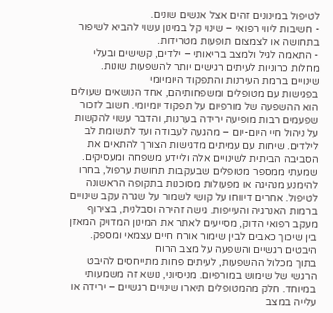לטיפול במינונים זהים אצל אנשים שונים.
- חשיבות ליווי רפואי – שינוי קל במינון עשוי להביא לשיפור בתחושה או לצמצום תופעות מטרידות.
- התאמה לגיל ולמצב בריאותי – ילדים, קשישים ובעלי מחלות כרוניות לעיתים רגישים יותר להשפעות שונות.
שינויים ברמת העירנות והתפקוד היומיומי
בפגישות עם מטופלים ומשפחותיהם, אחד הנושאים שעולים הוא ההשפעה של מורפיום על תפקוד יומיומי. חשוב לזכור שפעמים רבות מופיעה ירידה בערנות, והדבר עשוי להקשות על ניהול חיי היום-יום – מהגעה לעבודה ועד לתשומת לב לילדים. שיחות עם עמיתים מדגישות הצורך להתאים את הסביבה הביתית לשינויים אלה וליידע משפחה ומעסיקים.
שמעתי ממספר מטופלים שבעקבות תחושת ערפול, בחרו להימנע מנהיגה או מפעולות מסוכנות בתקופה הראשונה לטיפול. אחרים דיווחו על קושי לשמור על שגרה עקב שינויים ברמות האנרגיה והעייפות. גישה זהירה וסבלנית, בצירוף מעקב רפואי הדוק, מסייעים לאתר את המינון המדויק המאזן בין שיכוך כאבים לבין שימור אורח חיים עצמאי ומספק.
היבטים רגשיים והשפעה על מצב הרוח
בתוך מכלול ההשפעות, לעיתים פחות מתייחסים להיבט הרגשי של שימוש במורפיום. מניסיוני, נושא זה משמעותי במיוחד. חלק מהמטופלים תיארו שינויים רגשיים – ירידה או עלייה במצב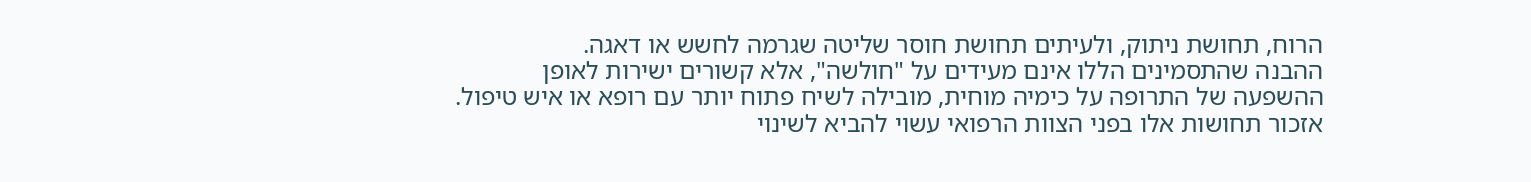הרוח, תחושת ניתוק, ולעיתים תחושת חוסר שליטה שגרמה לחשש או דאגה.
ההבנה שהתסמינים הללו אינם מעידים על "חולשה", אלא קשורים ישירות לאופן ההשפעה של התרופה על כימיה מוחית, מובילה לשיח פתוח יותר עם רופא או איש טיפול. אזכור תחושות אלו בפני הצוות הרפואי עשוי להביא לשינוי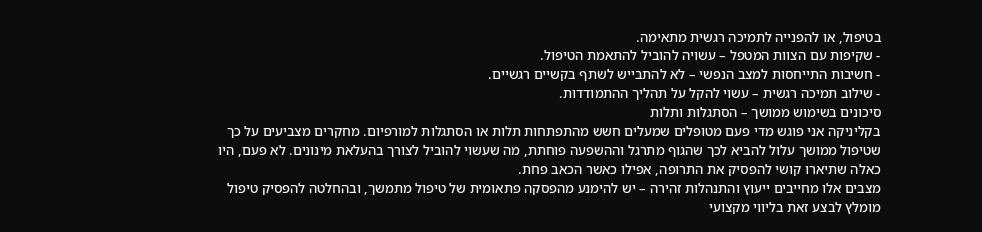בטיפול, או להפנייה לתמיכה רגשית מתאימה.
- שקיפות עם הצוות המטפל – עשויה להוביל להתאמת הטיפול.
- חשיבות התייחסות למצב הנפשי – לא להתבייש לשתף בקשיים רגשיים.
- שילוב תמיכה רגשית – עשוי להקל על תהליך ההתמודדות.
סיכונים בשימוש ממושך – הסתגלות ותלות
בקליניקה אני פוגש מדי פעם מטופלים שמעלים חשש מהתפתחות תלות או הסתגלות למורפיום. מחקרים מצביעים על כך שטיפול ממושך עלול להביא לכך שהגוף מתרגל וההשפעה פוחתת, מה שעשוי להוביל לצורך בהעלאת מינונים. לא פעם, היו כאלה שתיארו קושי להפסיק את התרופה, אפילו כאשר הכאב פחת.
מצבים אלו מחייבים ייעוץ והתנהלות זהירה – יש להימנע מהפסקה פתאומית של טיפול מתמשך, ובהחלטה להפסיק טיפול מומלץ לבצע זאת בליווי מקצועי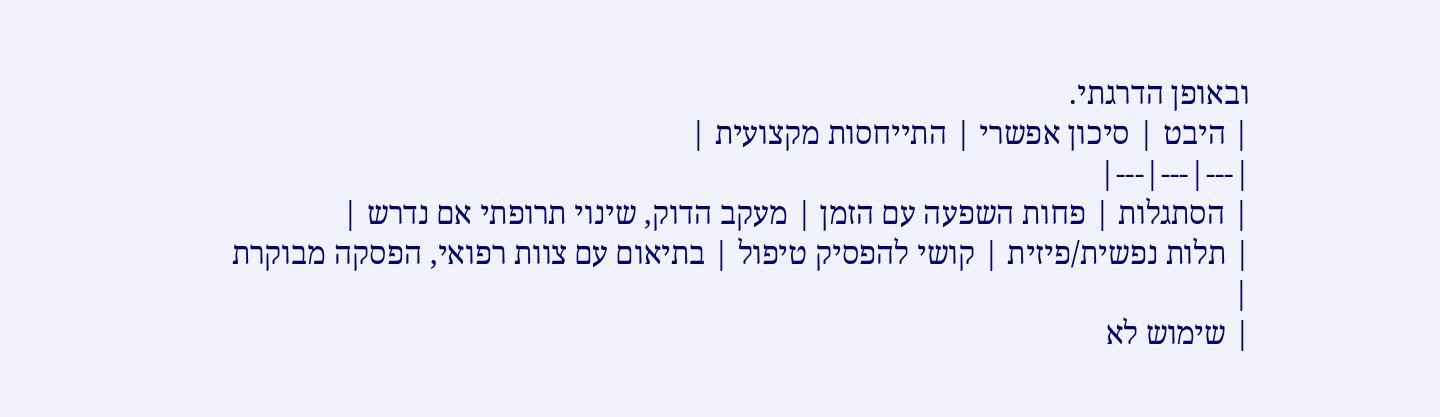ובאופן הדרגתי.
| היבט | סיכון אפשרי | התייחסות מקצועית |
|---|---|---|
| הסתגלות | פחות השפעה עם הזמן | מעקב הדוק, שינוי תרופתי אם נדרש |
| תלות נפשית/פיזית | קושי להפסיק טיפול | בתיאום עם צוות רפואי, הפסקה מבוקרת |
| שימוש לא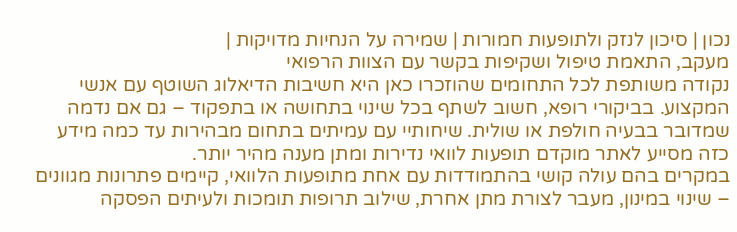נכון | סיכון לנזק ולתופעות חמורות | שמירה על הנחיות מדויקות |
מעקב, התאמת טיפול ושקיפות בקשר עם הצוות הרפואי
נקודה משותפת לכל התחומים שהוזכרו כאן היא חשיבות הדיאלוג השוטף עם אנשי המקצוע. בביקורי רופא, חשוב לשתף בכל שינוי בתחושה או בתפקוד – גם אם נדמה שמדובר בבעיה חולפת או שולית. שיחותיי עם עמיתים בתחום מבהירות עד כמה מידע כזה מסייע לאתר מוקדם תופעות לוואי נדירות ומתן מענה מהיר יותר.
במקרים בהם עולה קושי בהתמודדות עם אחת מתופעות הלוואי, קיימים פתרונות מגוונים – שינוי במינון, מעבר לצורת מתן אחרת, שילוב תרופות תומכות ולעיתים הפסקה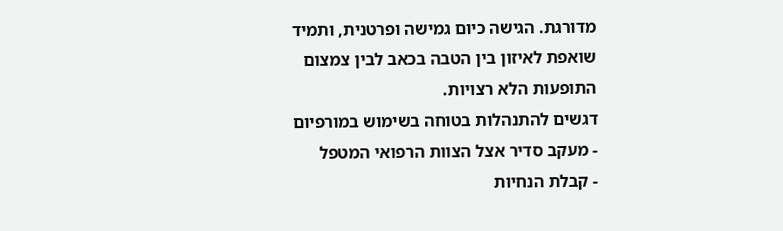מדורגת. הגישה כיום גמישה ופרטנית, ותמיד שואפת לאיזון בין הטבה בכאב לבין צמצום התופעות הלא רצויות.
דגשים להתנהלות בטוחה בשימוש במורפיום
- מעקב סדיר אצל הצוות הרפואי המטפל
- קבלת הנחיות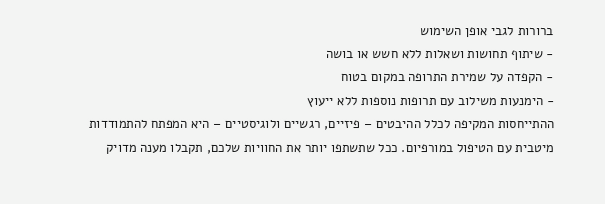ברורות לגבי אופן השימוש
- שיתוף תחושות ושאלות ללא חשש או בושה
- הקפדה על שמירת התרופה במקום בטוח
- הימנעות משילוב עם תרופות נוספות ללא ייעוץ
ההתייחסות המקיפה לכלל ההיבטים – פיזיים, רגשיים ולוגיסטיים – היא המפתח להתמודדות מיטבית עם הטיפול במורפיום. ככל שתשתפו יותר את החוויות שלכם, תקבלו מענה מדויק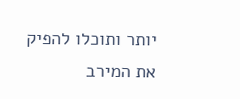יותר ותוכלו להפיק את המירב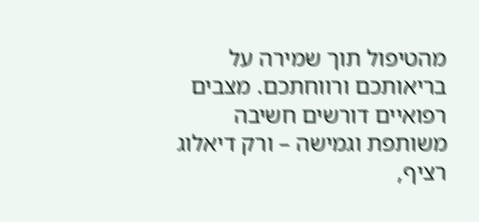מהטיפול תוך שמירה על בריאותכם ורווחתכם. מצבים רפואיים דורשים חשיבה משותפת וגמישה – ורק דיאלוג רציף,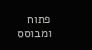פתוח ומבוסס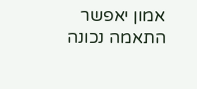אמון יאפשר התאמה נכונה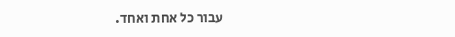עבור כל אחת ואחד.